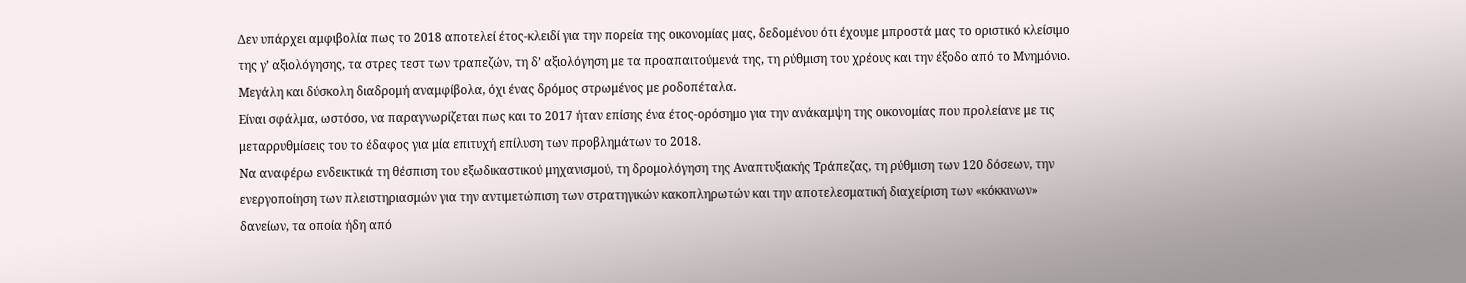Δεν υπάρχει αμφιβολία πως το 2018 αποτελεί έτος-κλειδί για την πορεία της οικονομίας μας, δεδομένου ότι έχουμε μπροστά μας το οριστικό κλείσιμο της γ’ αξιολόγησης, τα στρες τεστ των τραπεζών, τη δ’ αξιολόγηση με τα προαπαιτούμενά της, τη ρύθμιση του χρέους και την έξοδο από το Μνημόνιο. Μεγάλη και δύσκολη διαδρομή αναμφίβολα, όχι ένας δρόμος στρωμένος με ροδοπέταλα.
Είναι σφάλμα, ωστόσο, να παραγνωρίζεται πως και το 2017 ήταν επίσης ένα έτος-ορόσημο για την ανάκαμψη της οικονομίας που προλείανε με τις μεταρρυθμίσεις του το έδαφος για μία επιτυχή επίλυση των προβλημάτων το 2018.
Να αναφέρω ενδεικτικά τη θέσπιση του εξωδικαστικού μηχανισμού, τη δρομολόγηση της Αναπτυξιακής Τράπεζας, τη ρύθμιση των 120 δόσεων, την ενεργοποίηση των πλειστηριασμών για την αντιμετώπιση των στρατηγικών κακοπληρωτών και την αποτελεσματική διαχείριση των «κόκκινων» δανείων, τα οποία ήδη από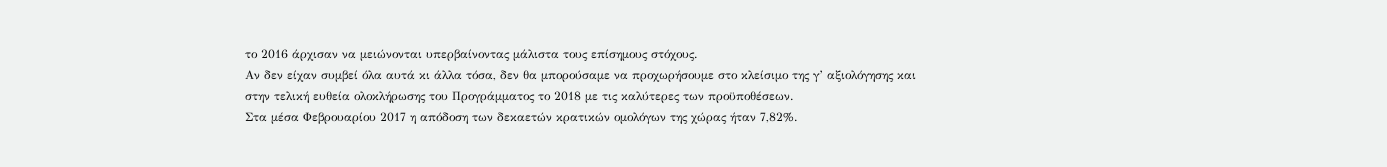το 2016 άρχισαν να μειώνονται υπερβαίνοντας μάλιστα τους επίσημους στόχους.
Αν δεν είχαν συμβεί όλα αυτά κι άλλα τόσα, δεν θα μπορούσαμε να προχωρήσουμε στο κλείσιμο της γ’ αξιολόγησης και στην τελική ευθεία ολοκλήρωσης του Προγράμματος το 2018 με τις καλύτερες των προϋποθέσεων.
Στα μέσα Φεβρουαρίου 2017 η απόδοση των δεκαετών κρατικών ομολόγων της χώρας ήταν 7,82%.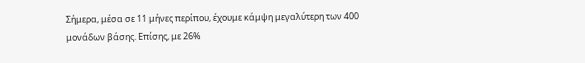Σήμερα, μέσα σε 11 μήνες περίπου, έχουμε κάμψη μεγαλύτερη των 400 μονάδων βάσης. Επίσης, με 26%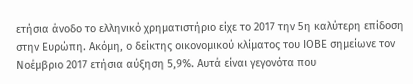ετήσια άνοδο το ελληνικό χρηματιστήριο είχε το 2017 την 5η καλύτερη επίδοση στην Ευρώπη. Ακόμη, ο δείκτης οικονομικού κλίματος του ΙΟΒΕ σημείωνε τον Νοέμβριο 2017 ετήσια αύξηση 5,9%. Αυτά είναι γεγονότα που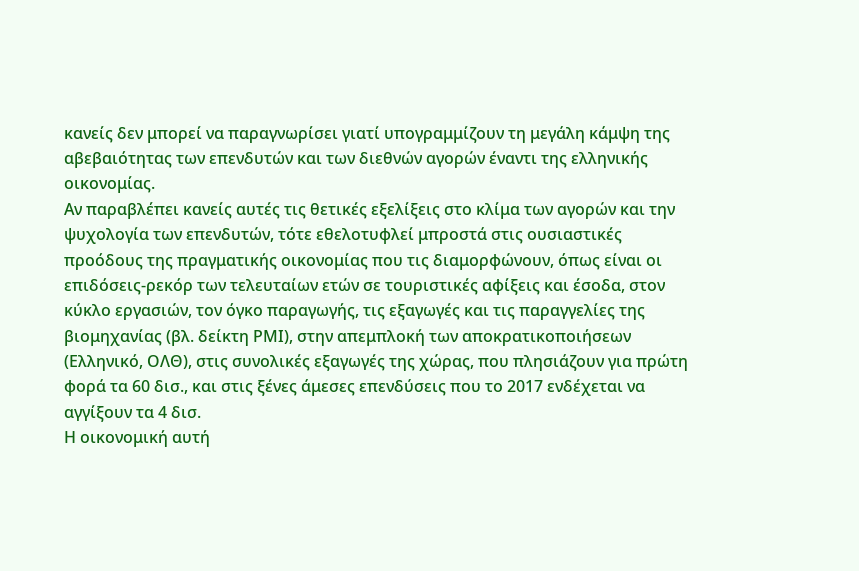κανείς δεν μπορεί να παραγνωρίσει γιατί υπογραμμίζουν τη μεγάλη κάμψη της αβεβαιότητας των επενδυτών και των διεθνών αγορών έναντι της ελληνικής οικονομίας.
Αν παραβλέπει κανείς αυτές τις θετικές εξελίξεις στο κλίμα των αγορών και την ψυχολογία των επενδυτών, τότε εθελοτυφλεί μπροστά στις ουσιαστικές προόδους της πραγματικής οικονομίας που τις διαμορφώνουν, όπως είναι οι επιδόσεις-ρεκόρ των τελευταίων ετών σε τουριστικές αφίξεις και έσοδα, στον κύκλο εργασιών, τον όγκο παραγωγής, τις εξαγωγές και τις παραγγελίες της βιομηχανίας (βλ. δείκτη ΡΜΙ), στην απεμπλοκή των αποκρατικοποιήσεων (Ελληνικό, ΟΛΘ), στις συνολικές εξαγωγές της χώρας, που πλησιάζουν για πρώτη φορά τα 60 δισ., και στις ξένες άμεσες επενδύσεις που το 2017 ενδέχεται να αγγίξουν τα 4 δισ.
Η οικονομική αυτή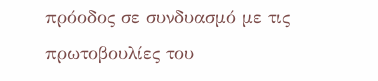πρόοδος σε συνδυασμό με τις πρωτοβουλίες του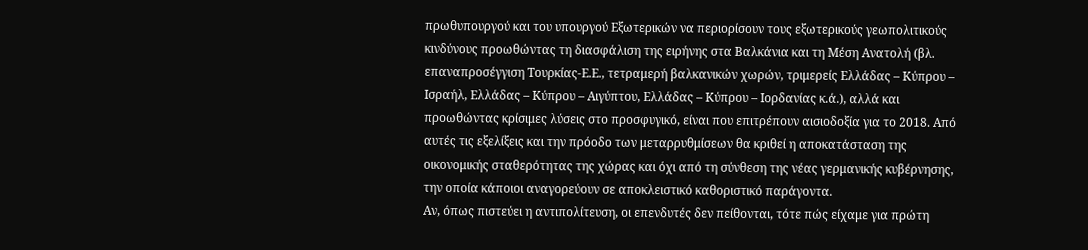πρωθυπουργού και του υπουργού Εξωτερικών να περιορίσουν τους εξωτερικούς γεωπολιτικούς κινδύνους προωθώντας τη διασφάλιση της ειρήνης στα Βαλκάνια και τη Μέση Ανατολή (βλ. επαναπροσέγγιση Τουρκίας-Ε.Ε., τετραμερή βαλκανικών χωρών, τριμερείς Ελλάδας – Κύπρου – Ισραήλ, Ελλάδας – Κύπρου – Αιγύπτου, Ελλάδας – Κύπρου – Ιορδανίας κ.ά.), αλλά και προωθώντας κρίσιμες λύσεις στο προσφυγικό, είναι που επιτρέπουν αισιοδοξία για το 2018. Από αυτές τις εξελίξεις και την πρόοδο των μεταρρυθμίσεων θα κριθεί η αποκατάσταση της οικονομικής σταθερότητας της χώρας και όχι από τη σύνθεση της νέας γερμανικής κυβέρνησης, την οποία κάποιοι αναγορεύουν σε αποκλειστικό καθοριστικό παράγοντα.
Αν, όπως πιστεύει η αντιπολίτευση, οι επενδυτές δεν πείθονται, τότε πώς είχαμε για πρώτη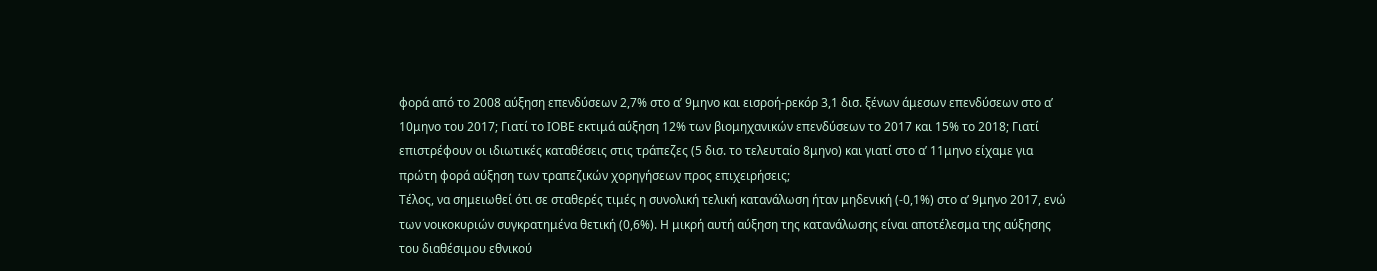φορά από το 2008 αύξηση επενδύσεων 2,7% στο α’ 9μηνο και εισροή-ρεκόρ 3,1 δισ. ξένων άμεσων επενδύσεων στο α’ 10μηνο του 2017; Γιατί το ΙΟΒΕ εκτιμά αύξηση 12% των βιομηχανικών επενδύσεων το 2017 και 15% το 2018; Γιατί επιστρέφουν οι ιδιωτικές καταθέσεις στις τράπεζες (5 δισ. το τελευταίο 8μηνο) και γιατί στο α’ 11μηνο είχαμε για πρώτη φορά αύξηση των τραπεζικών χορηγήσεων προς επιχειρήσεις;
Τέλος, να σημειωθεί ότι σε σταθερές τιμές η συνολική τελική κατανάλωση ήταν μηδενική (-0,1%) στο α’ 9μηνο 2017, ενώ των νοικοκυριών συγκρατημένα θετική (0,6%). Η μικρή αυτή αύξηση της κατανάλωσης είναι αποτέλεσμα της αύξησης του διαθέσιμου εθνικού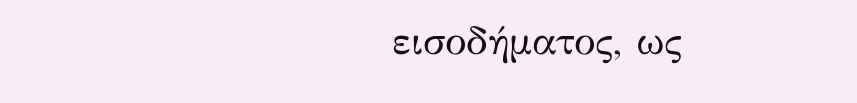εισοδήματος, ως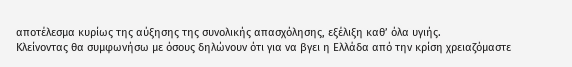αποτέλεσμα κυρίως της αύξησης της συνολικής απασχόλησης, εξέλιξη καθ’ όλα υγιής.
Κλείνοντας θα συμφωνήσω με όσους δηλώνουν ότι για να βγει η Ελλάδα από την κρίση χρειαζόμαστε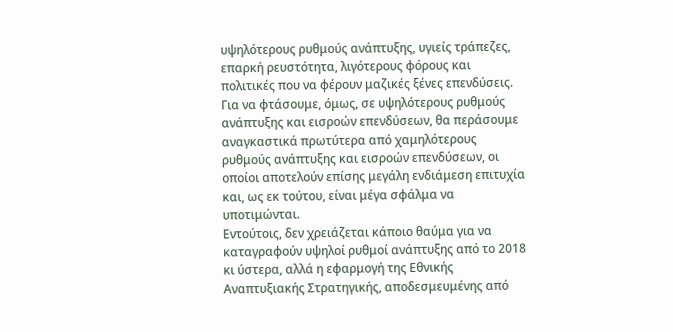υψηλότερους ρυθμούς ανάπτυξης, υγιείς τράπεζες, επαρκή ρευστότητα, λιγότερους φόρους και πολιτικές που να φέρουν μαζικές ξένες επενδύσεις. Για να φτάσουμε, όμως, σε υψηλότερους ρυθμούς ανάπτυξης και εισροών επενδύσεων, θα περάσουμε αναγκαστικά πρωτύτερα από χαμηλότερους ρυθμούς ανάπτυξης και εισροών επενδύσεων, οι οποίοι αποτελούν επίσης μεγάλη ενδιάμεση επιτυχία και, ως εκ τούτου, είναι μέγα σφάλμα να υποτιμώνται.
Εντούτοις, δεν χρειάζεται κάποιο θαύμα για να καταγραφούν υψηλοί ρυθμοί ανάπτυξης από το 2018 κι ύστερα, αλλά η εφαρμογή της Εθνικής Αναπτυξιακής Στρατηγικής, αποδεσμευμένης από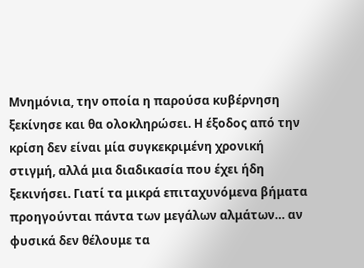Μνημόνια, την οποία η παρούσα κυβέρνηση ξεκίνησε και θα ολοκληρώσει. Η έξοδος από την κρίση δεν είναι μία συγκεκριμένη χρονική στιγμή, αλλά μια διαδικασία που έχει ήδη ξεκινήσει. Γιατί τα μικρά επιταχυνόμενα βήματα προηγούνται πάντα των μεγάλων αλμάτων… αν φυσικά δεν θέλουμε τα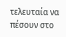τελευταία να πέσουν στο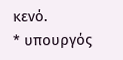κενό.
* υπουργός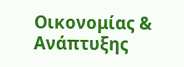Οικονομίας & Ανάπτυξης